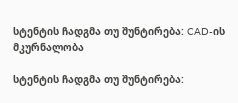სტენტის ჩადგმა თუ შუნტირება: CAD-ის მკურნალობა

სტენტის ჩადგმა თუ შუნტირება: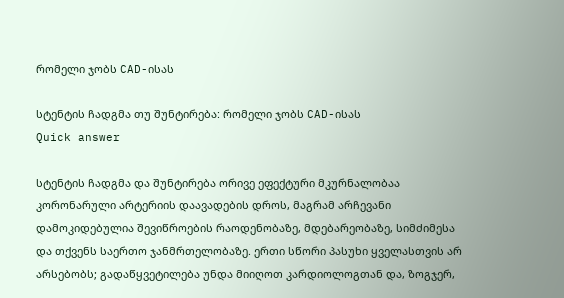რომელი ჯობს CAD-ისას

სტენტის ჩადგმა თუ შუნტირება: რომელი ჯობს CAD-ისას
Quick answer

სტენტის ჩადგმა და შუნტირება ორივე ეფექტური მკურნალობაა კორონარული არტერიის დაავადების დროს, მაგრამ არჩევანი დამოკიდებულია შევიწროების რაოდენობაზე, მდებარეობაზე, სიმძიმესა და თქვენს საერთო ჯანმრთელობაზე. ერთი სწორი პასუხი ყველასთვის არ არსებობს; გადაწყვეტილება უნდა მიიღოთ კარდიოლოგთან და, ზოგჯერ,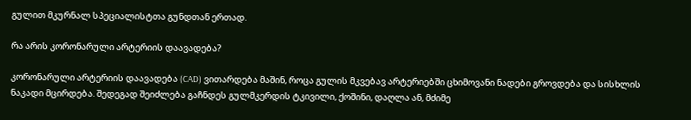გულით მკურნალ სპეციალისტთა გუნდთან ერთად.

რა არის კორონარული არტერიის დაავადება?

კორონარული არტერიის დაავადება (CAD) ვითარდება მაშინ, როცა გულის მკვებავ არტერიებში ცხიმოვანი ნადები გროვდება და სისხლის ნაკადი მცირდება. შედეგად შეიძლება გაჩნდეს გულმკერდის ტკივილი, ქოშინი, დაღლა ან, მძიმე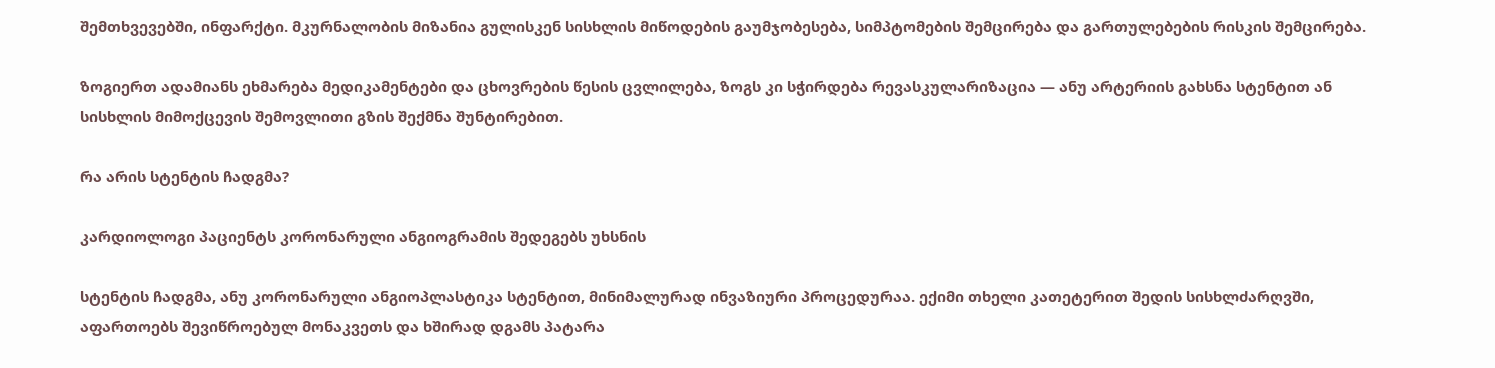შემთხვევებში, ინფარქტი. მკურნალობის მიზანია გულისკენ სისხლის მიწოდების გაუმჯობესება, სიმპტომების შემცირება და გართულებების რისკის შემცირება.

ზოგიერთ ადამიანს ეხმარება მედიკამენტები და ცხოვრების წესის ცვლილება, ზოგს კი სჭირდება რევასკულარიზაცია — ანუ არტერიის გახსნა სტენტით ან სისხლის მიმოქცევის შემოვლითი გზის შექმნა შუნტირებით.

რა არის სტენტის ჩადგმა?

კარდიოლოგი პაციენტს კორონარული ანგიოგრამის შედეგებს უხსნის

სტენტის ჩადგმა, ანუ კორონარული ანგიოპლასტიკა სტენტით, მინიმალურად ინვაზიური პროცედურაა. ექიმი თხელი კათეტერით შედის სისხლძარღვში, აფართოებს შევიწროებულ მონაკვეთს და ხშირად დგამს პატარა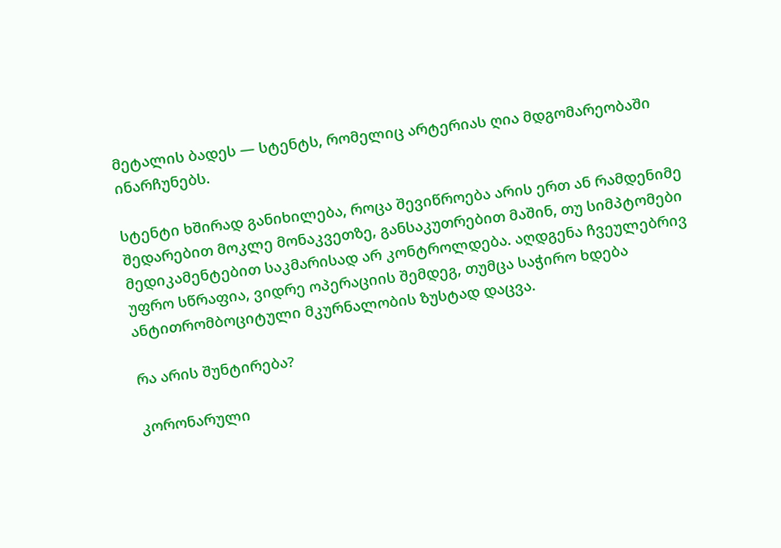მეტალის ბადეს — სტენტს, რომელიც არტერიას ღია მდგომარეობაში ინარჩუნებს.

სტენტი ხშირად განიხილება, როცა შევიწროება არის ერთ ან რამდენიმე შედარებით მოკლე მონაკვეთზე, განსაკუთრებით მაშინ, თუ სიმპტომები მედიკამენტებით საკმარისად არ კონტროლდება. აღდგენა ჩვეულებრივ უფრო სწრაფია, ვიდრე ოპერაციის შემდეგ, თუმცა საჭირო ხდება ანტითრომბოციტული მკურნალობის ზუსტად დაცვა.

რა არის შუნტირება?

კორონარული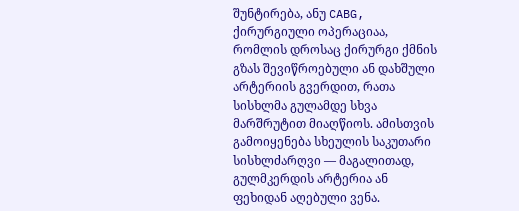შუნტირება, ანუ CABG, ქირურგიული ოპერაციაა, რომლის დროსაც ქირურგი ქმნის გზას შევიწროებული ან დახშული არტერიის გვერდით, რათა სისხლმა გულამდე სხვა მარშრუტით მიაღწიოს. ამისთვის გამოიყენება სხეულის საკუთარი სისხლძარღვი — მაგალითად, გულმკერდის არტერია ან ფეხიდან აღებული ვენა.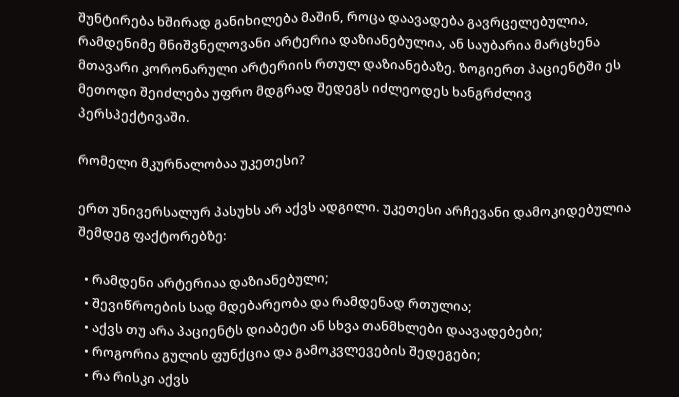შუნტირება ხშირად განიხილება მაშინ, როცა დაავადება გავრცელებულია, რამდენიმე მნიშვნელოვანი არტერია დაზიანებულია, ან საუბარია მარცხენა მთავარი კორონარული არტერიის რთულ დაზიანებაზე. ზოგიერთ პაციენტში ეს მეთოდი შეიძლება უფრო მდგრად შედეგს იძლეოდეს ხანგრძლივ პერსპექტივაში.

რომელი მკურნალობაა უკეთესი?

ერთ უნივერსალურ პასუხს არ აქვს ადგილი. უკეთესი არჩევანი დამოკიდებულია შემდეგ ფაქტორებზე:

  • რამდენი არტერიაა დაზიანებული;
  • შევიწროების სად მდებარეობა და რამდენად რთულია;
  • აქვს თუ არა პაციენტს დიაბეტი ან სხვა თანმხლები დაავადებები;
  • როგორია გულის ფუნქცია და გამოკვლევების შედეგები;
  • რა რისკი აქვს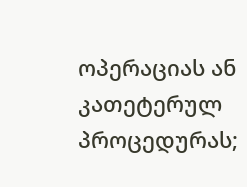ოპერაციას ან კათეტერულ პროცედურას;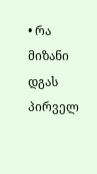• რა მიზანი დგას პირველ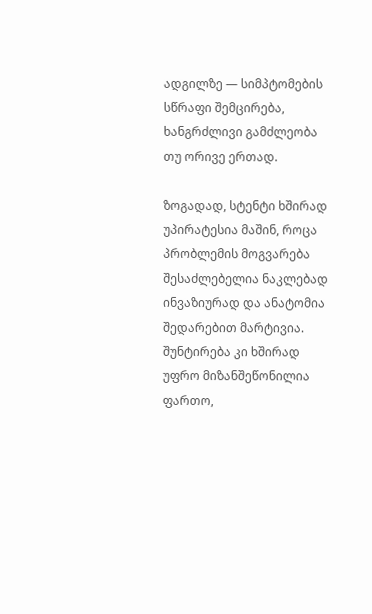ადგილზე — სიმპტომების სწრაფი შემცირება, ხანგრძლივი გამძლეობა თუ ორივე ერთად.

ზოგადად, სტენტი ხშირად უპირატესია მაშინ, როცა პრობლემის მოგვარება შესაძლებელია ნაკლებად ინვაზიურად და ანატომია შედარებით მარტივია. შუნტირება კი ხშირად უფრო მიზანშეწონილია ფართო,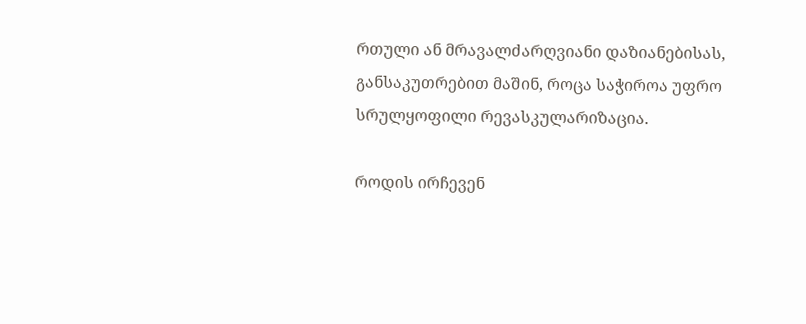რთული ან მრავალძარღვიანი დაზიანებისას, განსაკუთრებით მაშინ, როცა საჭიროა უფრო სრულყოფილი რევასკულარიზაცია.

როდის ირჩევენ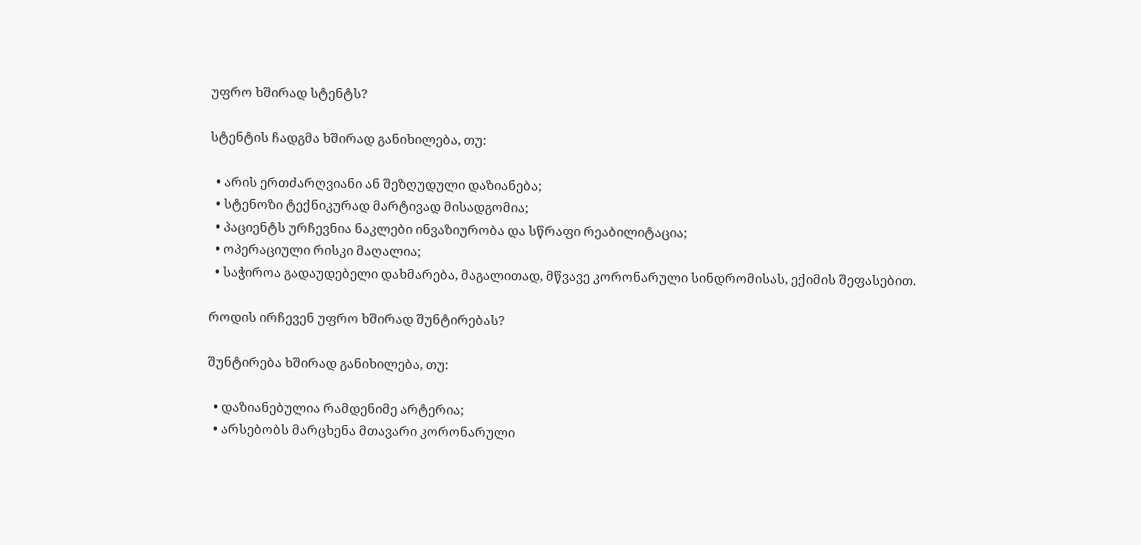უფრო ხშირად სტენტს?

სტენტის ჩადგმა ხშირად განიხილება, თუ:

  • არის ერთძარღვიანი ან შეზღუდული დაზიანება;
  • სტენოზი ტექნიკურად მარტივად მისადგომია;
  • პაციენტს ურჩევნია ნაკლები ინვაზიურობა და სწრაფი რეაბილიტაცია;
  • ოპერაციული რისკი მაღალია;
  • საჭიროა გადაუდებელი დახმარება, მაგალითად, მწვავე კორონარული სინდრომისას, ექიმის შეფასებით.

როდის ირჩევენ უფრო ხშირად შუნტირებას?

შუნტირება ხშირად განიხილება, თუ:

  • დაზიანებულია რამდენიმე არტერია;
  • არსებობს მარცხენა მთავარი კორონარული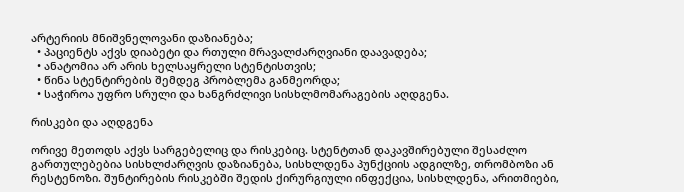არტერიის მნიშვნელოვანი დაზიანება;
  • პაციენტს აქვს დიაბეტი და რთული მრავალძარღვიანი დაავადება;
  • ანატომია არ არის ხელსაყრელი სტენტისთვის;
  • წინა სტენტირების შემდეგ პრობლემა განმეორდა;
  • საჭიროა უფრო სრული და ხანგრძლივი სისხლმომარაგების აღდგენა.

რისკები და აღდგენა

ორივე მეთოდს აქვს სარგებელიც და რისკებიც. სტენტთან დაკავშირებული შესაძლო გართულებებია სისხლძარღვის დაზიანება, სისხლდენა პუნქციის ადგილზე, თრომბოზი ან რესტენოზი. შუნტირების რისკებში შედის ქირურგიული ინფექცია, სისხლდენა, არითმიები,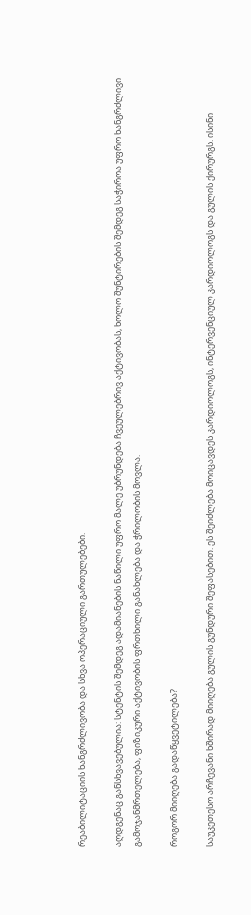რეაბილიტაციის ხანგრძლივობა და სხვა ოპერაციული გართულებები.

აღდგენაც განსხვავებულია: სტენტის შემდეგ ადამიანების ნაწილი უფრო მალე უბრუნდება ჩვეულებრივ აქტივობას, ხოლო შუნტირების შემდეგ საჭიროა უფრო ხანგრძლივი გამოჯანმრთელება, ფიზიკური აქტივობის ფრთხილი განახლება და ჭრილობის მოვლა.

როგორ მიიღება გადაწყვეტილება?

საუკეთესო არჩევანი ხშირად მიიღება გულის გუნდური შეფასებით. ეს შეიძლება მოიცავდეს კარდიოლოგს, ინტერვენციულ კარდიოლოგს და გულის ქირურგს. ისინი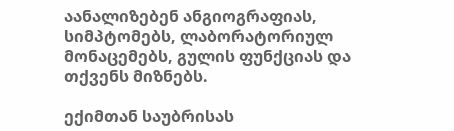აანალიზებენ ანგიოგრაფიას, სიმპტომებს, ლაბორატორიულ მონაცემებს, გულის ფუნქციას და თქვენს მიზნებს.

ექიმთან საუბრისას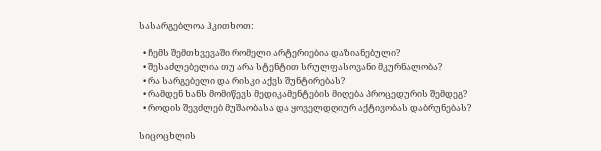სასარგებლოა ჰკითხოთ:

  • ჩემს შემთხვევაში რომელი არტერიებია დაზიანებული?
  • შესაძლებელია თუ არა სტენტით სრულფასოვანი მკურნალობა?
  • რა სარგებელი და რისკი აქვს შუნტირებას?
  • რამდენ ხანს მომიწევს მედიკამენტების მიღება პროცედურის შემდეგ?
  • როდის შევძლებ მუშაობასა და ყოველდღიურ აქტივობას დაბრუნებას?

სიცოცხლის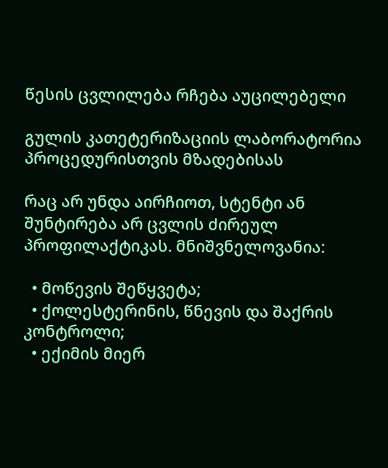წესის ცვლილება რჩება აუცილებელი

გულის კათეტერიზაციის ლაბორატორია პროცედურისთვის მზადებისას

რაც არ უნდა აირჩიოთ, სტენტი ან შუნტირება არ ცვლის ძირეულ პროფილაქტიკას. მნიშვნელოვანია:

  • მოწევის შეწყვეტა;
  • ქოლესტერინის, წნევის და შაქრის კონტროლი;
  • ექიმის მიერ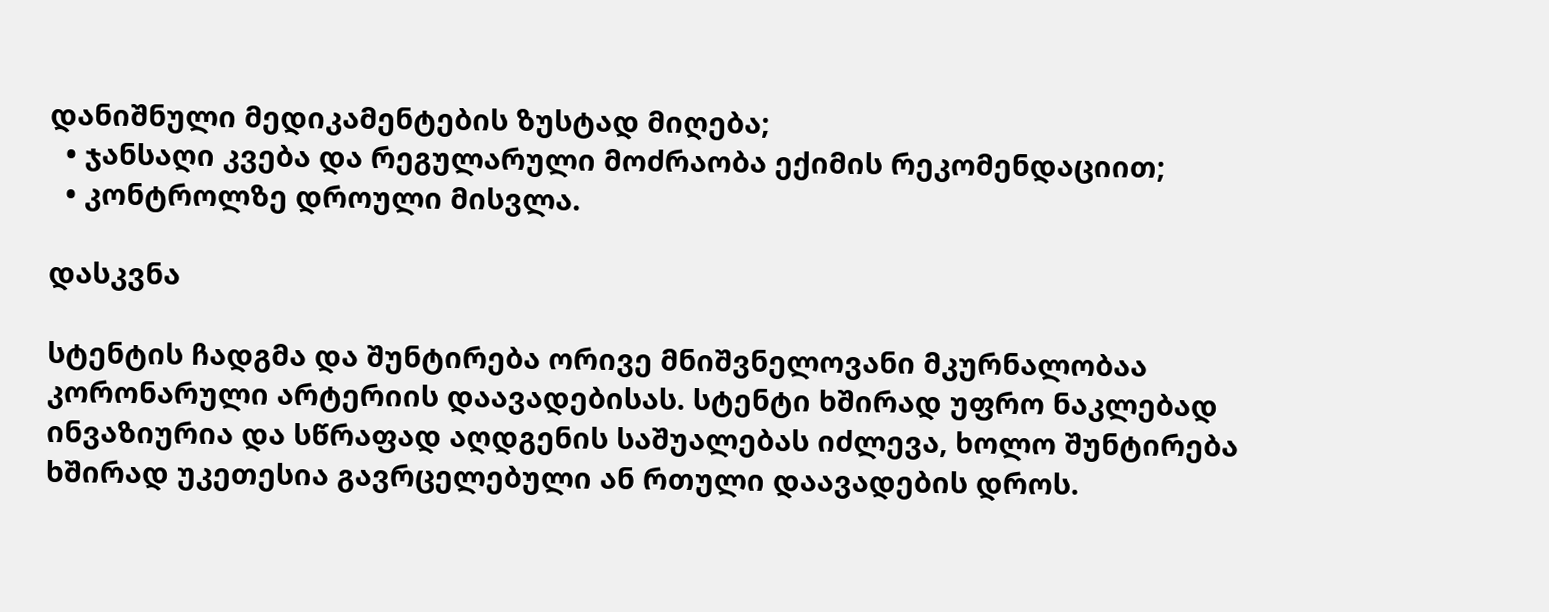დანიშნული მედიკამენტების ზუსტად მიღება;
  • ჯანსაღი კვება და რეგულარული მოძრაობა ექიმის რეკომენდაციით;
  • კონტროლზე დროული მისვლა.

დასკვნა

სტენტის ჩადგმა და შუნტირება ორივე მნიშვნელოვანი მკურნალობაა კორონარული არტერიის დაავადებისას. სტენტი ხშირად უფრო ნაკლებად ინვაზიურია და სწრაფად აღდგენის საშუალებას იძლევა, ხოლო შუნტირება ხშირად უკეთესია გავრცელებული ან რთული დაავადების დროს.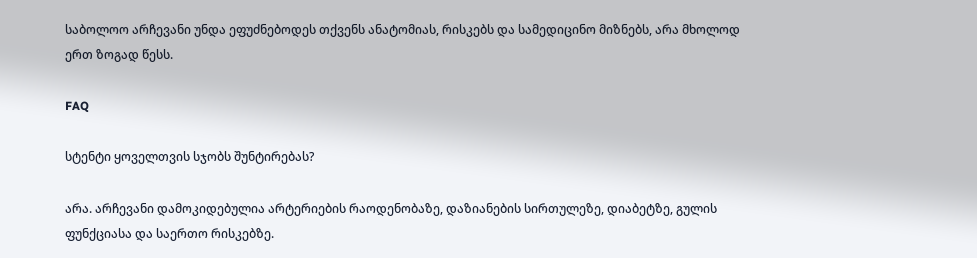საბოლოო არჩევანი უნდა ეფუძნებოდეს თქვენს ანატომიას, რისკებს და სამედიცინო მიზნებს, არა მხოლოდ ერთ ზოგად წესს.

FAQ

სტენტი ყოველთვის სჯობს შუნტირებას?

არა. არჩევანი დამოკიდებულია არტერიების რაოდენობაზე, დაზიანების სირთულეზე, დიაბეტზე, გულის ფუნქციასა და საერთო რისკებზე.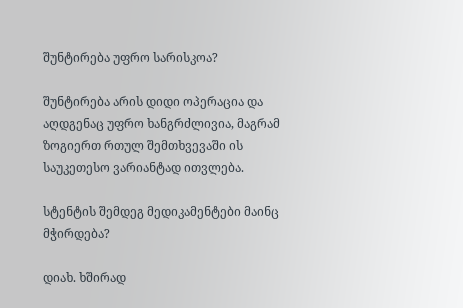შუნტირება უფრო სარისკოა?

შუნტირება არის დიდი ოპერაცია და აღდგენაც უფრო ხანგრძლივია, მაგრამ ზოგიერთ რთულ შემთხვევაში ის საუკეთესო ვარიანტად ითვლება.

სტენტის შემდეგ მედიკამენტები მაინც მჭირდება?

დიახ. ხშირად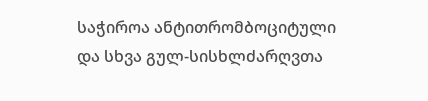საჭიროა ანტითრომბოციტული და სხვა გულ-სისხლძარღვთა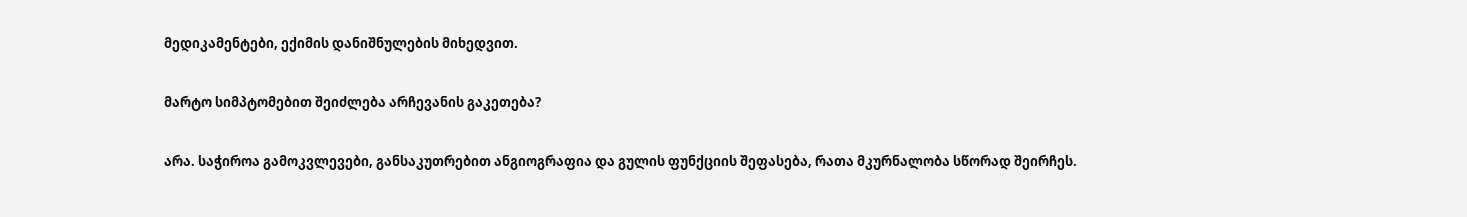მედიკამენტები, ექიმის დანიშნულების მიხედვით.

მარტო სიმპტომებით შეიძლება არჩევანის გაკეთება?

არა. საჭიროა გამოკვლევები, განსაკუთრებით ანგიოგრაფია და გულის ფუნქციის შეფასება, რათა მკურნალობა სწორად შეირჩეს.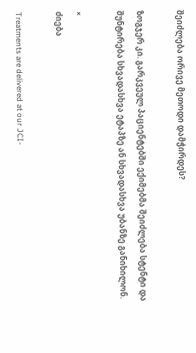შეიძლება ორივე მეთოდი დამჭირდეს?

ზოგჯერ კი. გარკვეულ პაციენტებში ექიმებმა შეიძლება სტენტი და შუნტირება სხვადასხვა ეტაპზე ან სხვადასხვა უბანზე განიხილონ.

×
ძიება

Treatments are delivered at our JCI-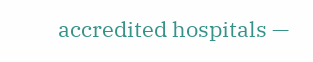accredited hospitals —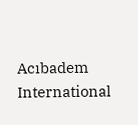Acıbadem International